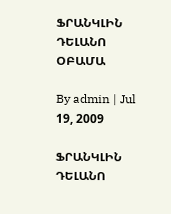ՖՐԱՆԿԼԻՆ ԴԵԼԱՆՈ ՕԲԱՄԱ

By admin | Jul 19, 2009

ՖՐԱՆԿԼԻՆ ԴԵԼԱՆՈ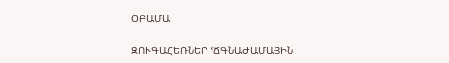ՕԲԱՄԱ

ԶՈՒԳԱՀԵՌՆԵՐ ՙՃԳՆԱԺԱՄԱՅԻՆ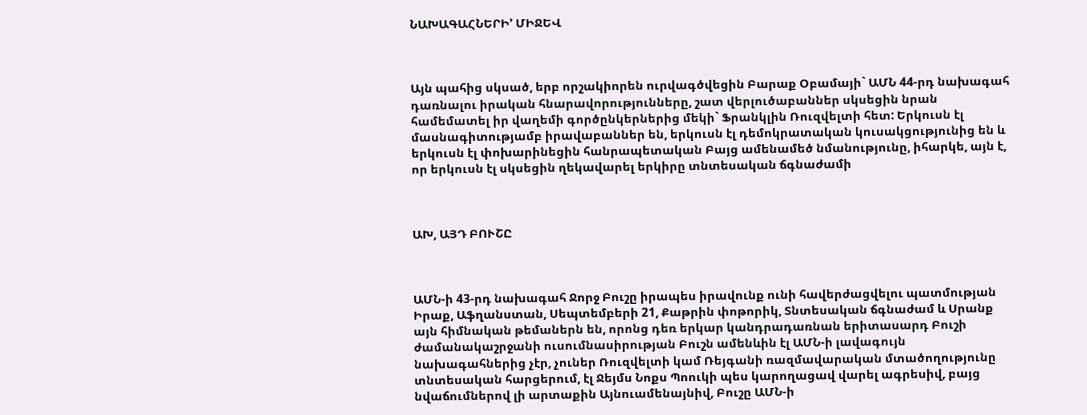ՆԱԽԱԳԱՀՆԵՐԻ՚ ՄԻՋԵՎ



Այն պահից սկսած, երբ որշակիորեն ուրվագծվեցին Բարաք Օբամայի` ԱՄՆ 44-րդ նախագահ դառնալու իրական հնարավորությունները, շատ վերլուծաբաններ սկսեցին նրան համեմատել իր վաղեմի գործընկերներից մեկի` Ֆրանկլին Ռուզվելտի հետ: Երկուսն էլ մասնագիտությամբ իրավաբաններ են, երկուսն էլ դեմոկրատական կուսակցությունից են և երկուսն էլ փոխարինեցին հանրապետական Բայց ամենամեծ նմանությունը, իհարկե, այն է, որ երկուսն էլ սկսեցին ղեկավարել երկիրը տնտեսական ճգնաժամի



ԱԽ, ԱՅԴ ԲՈՒՇԸ



ԱՄՆ-ի 43-րդ նախագահ Ջորջ Բուշը իրապես իրավունք ունի հավերժացվելու պատմության Իրաք, Աֆղանստան, Սեպտեմբերի 21, Քաթրին փոթորիկ, Տնտեսական ճգնաժամ և Սրանք այն հիմնական թեմաներն են, որոնց դեռ երկար կանդրադառնան երիտասարդ Բուշի ժամանակաշրջանի ուսումնասիրության Բուշն ամենևին էլ ԱՄՆ-ի լավագույն նախագահներից չէր, չուներ Ռուզվելտի կամ Ռեյգանի ռազմավարական մտածողությունը տնտեսական հարցերում, էլ Ջեյմս Նոքս Պոուկի պես կարողացավ վարել ագրեսիվ, բայց նվաճումներով լի արտաքին Այնուամենայնիվ, Բուշը ԱՄՆ-ի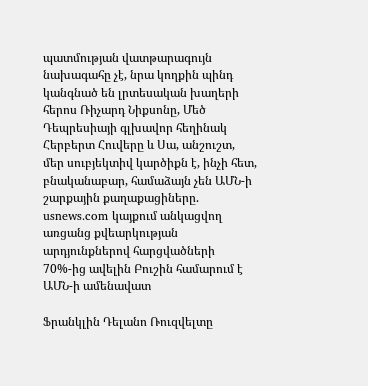պատմության վատթարագույն նախագահը չէ, նրա կողքին պինդ կանգնած են լրտեսական խաղերի հերոս Ռիչարդ Նիքսոնը, Մեծ Դեպրեսիայի գլխավոր հեղինակ Հերբերտ Հուվերը և Սա, անշուշտ, մեր սուբյեկտիվ կարծիքն է, ինչի հետ, բնականաբար, համաձայն չեն ԱՄՆ-ի շարքային քաղաքացիները. usnews.com կայքում անկացվող առցանց քվեարկության արդյունքներով հարցվածների 70%-ից ավելին Բուշին համարում է ԱՄՆ-ի ամենավատ

Ֆրանկլին Դելանո Ռուզվելտը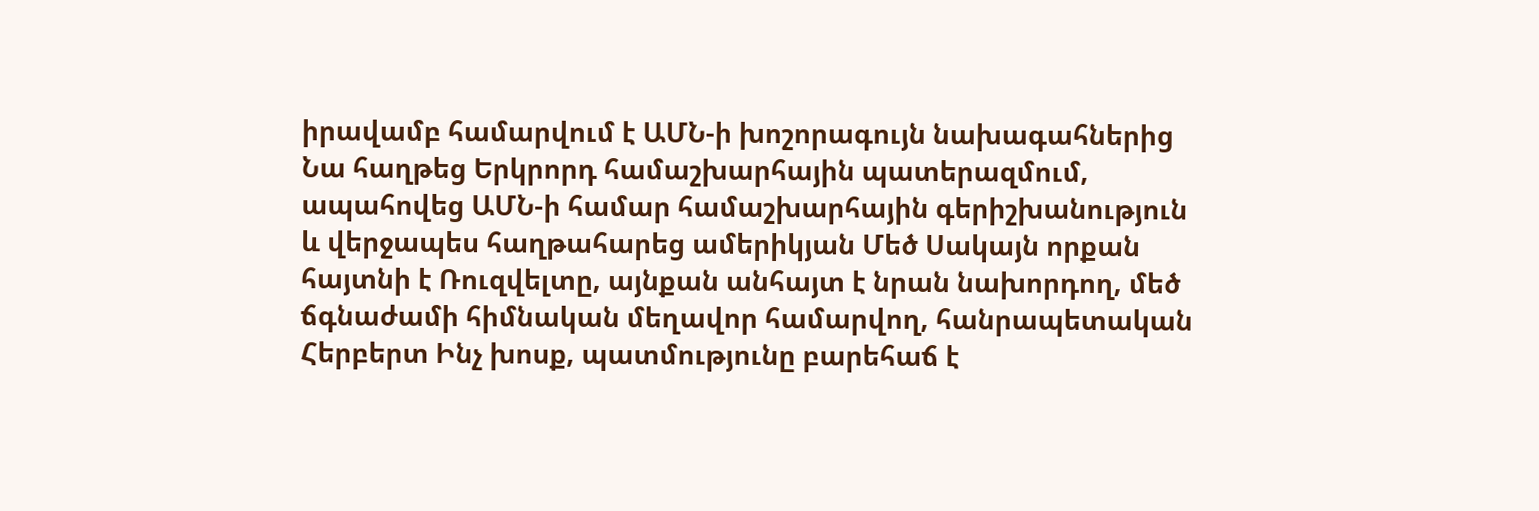իրավամբ համարվում է ԱՄՆ-ի խոշորագույն նախագահներից Նա հաղթեց Երկրորդ համաշխարհային պատերազմում, ապահովեց ԱՄՆ-ի համար համաշխարհային գերիշխանություն և վերջապես հաղթահարեց ամերիկյան Մեծ Սակայն որքան հայտնի է Ռուզվելտը, այնքան անհայտ է նրան նախորդող, մեծ ճգնաժամի հիմնական մեղավոր համարվող, հանրապետական Հերբերտ Ինչ խոսք, պատմությունը բարեհաճ է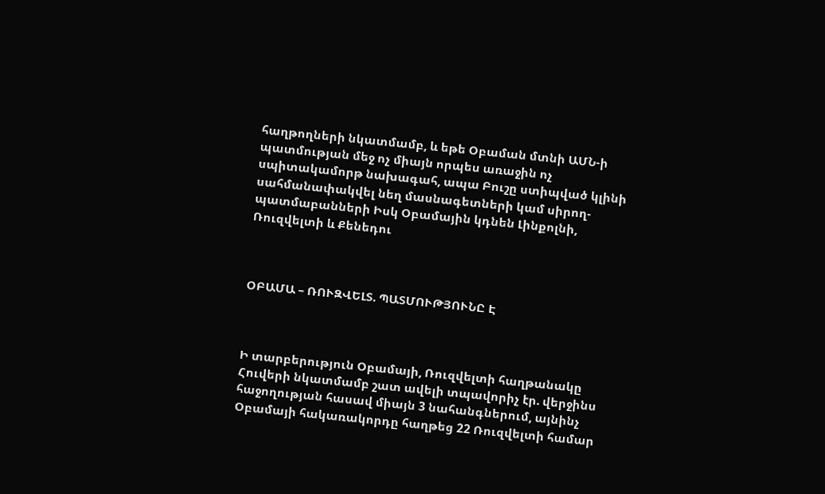հաղթողների նկատմամբ, և եթե Օբաման մտնի ԱՄՆ-ի պատմության մեջ ոչ միայն որպես առաջին ոչ սպիտակամորթ նախագահ, ապա Բուշը ստիպված կլինի սահմանափակվել նեղ մասնագետների կամ սիրող-պատմաբանների Իսկ Օբամային կդնեն Լինքոլնի, Ռուզվելտի և Քենեդու



ՕԲԱՄԱ – ՌՈՒԶՎԵԼՏ. ՊԱՏՄՈՒԹՅՈՒՆԸ Է



Ի տարբերություն Օբամայի, Ռուզվելտի հաղթանակը Հուվերի նկատմամբ շատ ավելի տպավորիչ էր. վերջինս հաջողության հասավ միայն 3 նահանգներում, այնինչ Օբամայի հակառակորդը հաղթեց 22 Ռուզվելտի համար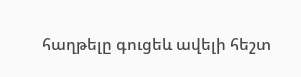հաղթելը գուցեև ավելի հեշտ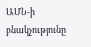ԱՄՆ-ի բնակչությունը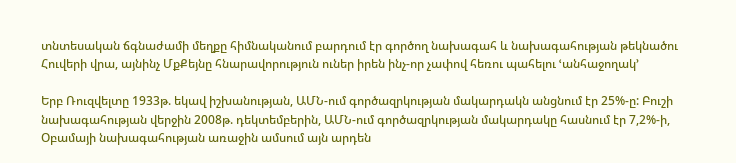տնտեսական ճգնաժամի մեղքը հիմնականում բարդում էր գործող նախագահ և նախագահության թեկնածու Հուվերի վրա, այնինչ ՄքՔեյնը հնարավորություն ուներ իրեն ինչ-որ չափով հեռու պահելու ՙանհաջողակ՚

Երբ Ռուզվելտը 1933թ. եկավ իշխանության, ԱՄՆ-ում գործազրկության մակարդակն անցնում էր 25%-ը: Բուշի նախագահության վերջին 2008թ. դեկտեմբերին, ԱՄՆ-ում գործազրկության մակարդակը հասնում էր 7,2%-ի, Օբամայի նախագահության առաջին ամսում այն արդեն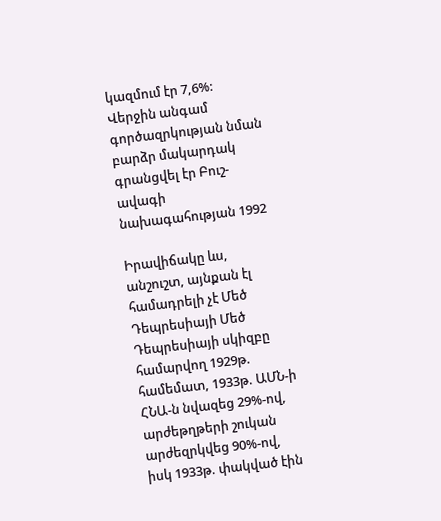կազմում էր 7,6%: Վերջին անգամ գործազրկության նման բարձր մակարդակ գրանցվել էր Բուշ-ավագի նախագահության 1992

Իրավիճակը ևս, անշուշտ, այնքան էլ համադրելի չէ Մեծ Դեպրեսիայի Մեծ Դեպրեսիայի սկիզբը համարվող 1929թ. համեմատ, 1933թ. ԱՄՆ-ի ՀՆԱ-ն նվազեց 29%-ով, արժեթղթերի շուկան արժեզրկվեց 90%-ով, իսկ 1933թ. փակված էին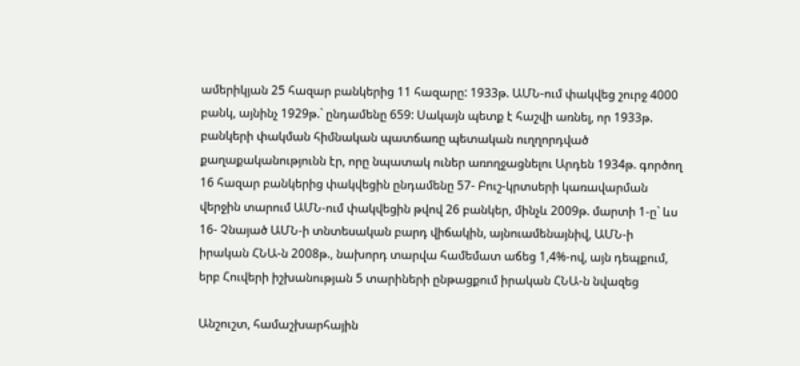ամերիկյան 25 հազար բանկերից 11 հազարը: 1933թ. ԱՄՆ-ում փակվեց շուրջ 4000 բանկ, այնինչ 1929թ.` ընդամենը 659: Սակայն պետք է հաշվի առնել, որ 1933թ. բանկերի փակման հիմնական պատճառը պետական ուղղորդված քաղաքականությունն էր, որը նպատակ ուներ առողջացնելու Արդեն 1934թ. գործող 16 հազար բանկերից փակվեցին ընդամենը 57- Բուշ-կրտսերի կառավարման վերջին տարում ԱՄՆ-ում փակվեցին թվով 26 բանկեր, մինչև 2009թ. մարտի 1-ը` ևս 16- Չնայած ԱՄՆ-ի տնտեսական բարդ վիճակին, այնուամենայնիվ, ԱՄՆ-ի իրական ՀՆԱ-ն 2008թ., նախորդ տարվա համեմատ աճեց 1,4%-ով, այն դեպքում, երբ Հուվերի իշխանության 5 տարիների ընթացքում իրական ՀՆԱ-ն նվազեց

Անշուշտ, համաշխարհային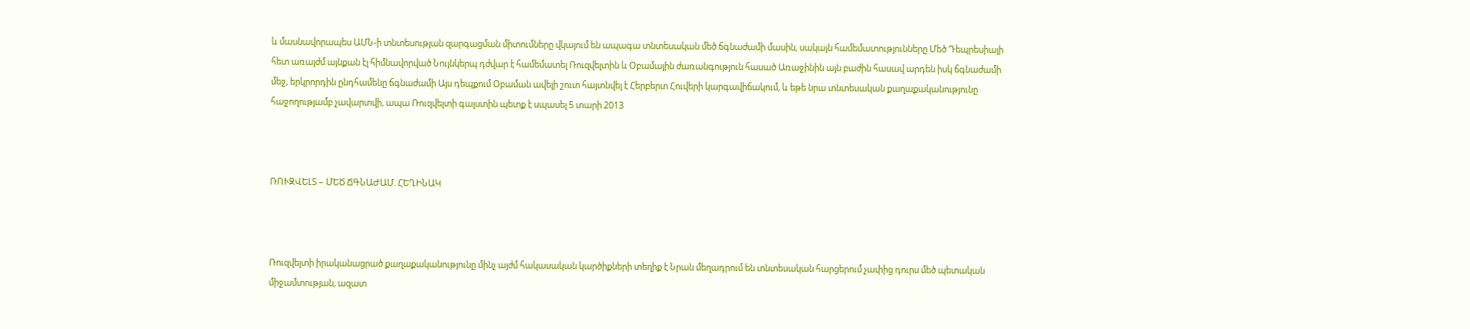և մասնավորապես ԱՄՆ-ի տնտեսության զարգացման միտումները վկայում են ապագա տնտեսական մեծ ճգնաժամի մասին, սակայն համեմատությունները Մեծ Դեպրեսիայի հետ առայժմ այնքան էլ հիմնավորված Նույնկերպ դժվար է համեմատել Ռուզվելտին և Օբամային ժառանգություն հասած Առաջինին այն բաժին հասավ արդեն իսկ ճգնաժամի մեջ, երկրորդին ընդհամենը ճգնաժամի Այս դեպքում Օբաման ավելի շուտ հայտնվել է Հերբերտ Հուվերի կարգավիճակում, և եթե նրա տնտեսական քաղաքականությունը հաջողությամբ չավարտվի, ապա Ռուզվելտի գալստին պետք է սպասել 5 տարի 2013



ՌՈՒԶՎԵԼՏ – ՄԵԾ ՃԳՆԱԺԱՄ. ՀԵՂԻՆԱԿ



Ռուզվելտի իրականացրած քաղաքականությունը մինչ այժմ հակասական կարծիքների տեղիք է Նրան մեղադրում են տնտեսական հարցերում չափից դուրս մեծ պետական միջամտության, ազատ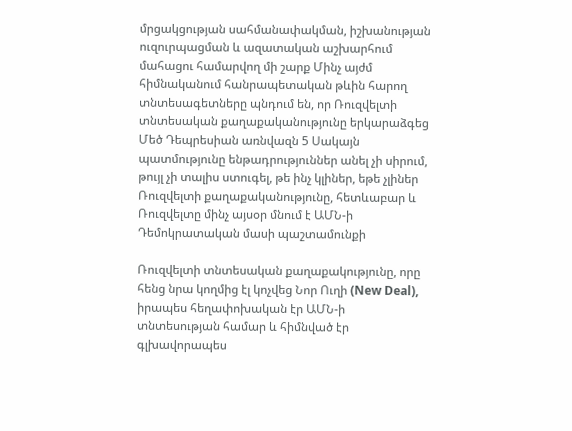մրցակցության սահմանափակման, իշխանության ուզուրպացման և ազատական աշխարհում մահացու համարվող մի շարք Մինչ այժմ հիմնականում հանրապետական թևին հարող տնտեսագետները պնդում են, որ Ռուզվելտի տնտեսական քաղաքականությունը երկարաձգեց Մեծ Դեպրեսիան առնվազն 5 Սակայն պատմությունը ենթադրություններ անել չի սիրում, թույլ չի տալիս ստուգել, թե ինչ կլիներ, եթե չլիներ Ռուզվելտի քաղաքականությունը, հետևաբար և Ռուզվելտը մինչ այսօր մնում է ԱՄՆ-ի Դեմոկրատական մասի պաշտամունքի

Ռուզվելտի տնտեսական քաղաքակությունը, որը հենց նրա կողմից էլ կոչվեց Նոր Ուղի (New Deal), իրապես հեղափոխական էր ԱՄՆ-ի տնտեսության համար և հիմնված էր գլխավորապես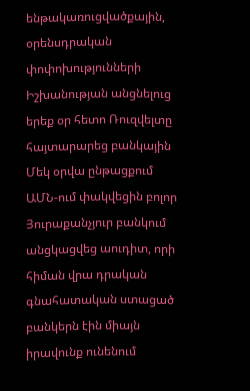ենթակառուցվածքային, օրենսդրական փոփոխությունների Իշխանության անցնելուց երեք օր հետո Ռուզվելտը հայտարարեց բանկային Մեկ օրվա ընթացքում ԱՄՆ-ում փակվեցին բոլոր Յուրաքանչյուր բանկում անցկացվեց աուդիտ, որի հիման վրա դրական գնահատական ստացած բանկերն էին միայն իրավունք ունենում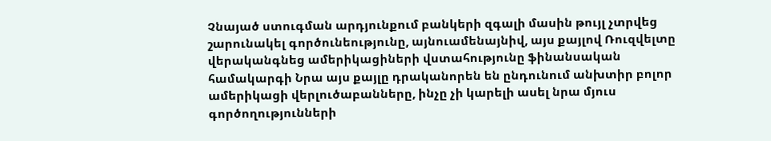Չնայած ստուգման արդյունքում բանկերի զգալի մասին թույլ չտրվեց շարունակել գործունեությունը, այնուամենայնիվ, այս քայլով Ռուզվելտը վերականգնեց ամերիկացիների վստահությունը ֆինանսական համակարգի Նրա այս քայլը դրականորեն են ընդունում անխտիր բոլոր ամերիկացի վերլուծաբանները, ինչը չի կարելի ասել նրա մյուս գործողությունների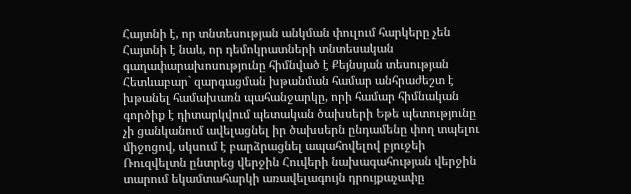Հայտնի է, որ տնտեսության անկման փուլում հարկերը չեն Հայտնի է նաև, որ դեմոկրատների տնտեսական գաղափարախոսությունը հիմնված է Քեյնսյան տեսության Հետևաբար` զարգացման խթանման համար անհրաժեշտ է խթանել համախառն պահանջարկը, որի համար հիմնական գործիք է դիտարկվում պետական ծախսերի Եթե պետությունը չի ցանկանում ավելացնել իր ծախսերն ընդամենը փող տպելու միջոցով, սկսում է բարձրացնել ապահովելով բյուջեի Ռուզվելտն ընտրեց վերջին Հուվերի նախագահության վերջին տարում եկամտահարկի առավելագույն դրույքաչափը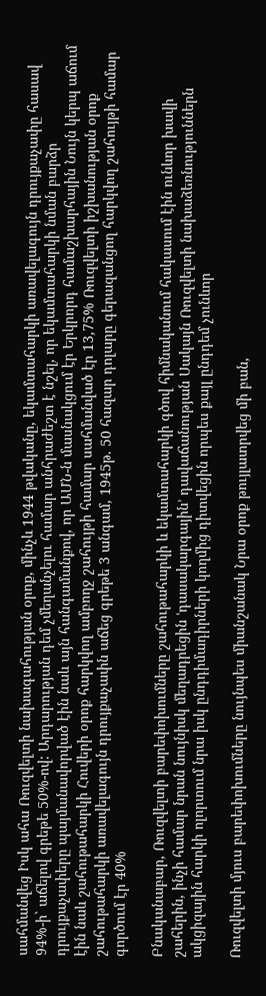սահմանվեց Իսկ ահա Ռուզվելտի նախագահության օրոք, մինչև 1944 թվականը, եկամտահարկի առավելագույն դրույքաչափը հասավ 94%-ի` աճելով գրեթե 50%-ով: Արդարության դեմ չմեղանչելու համար անհրաժեշտ է նշել, որ եկամտահարկի նման բարձր դրույքաչափերը պայմանավորված էին նաև այն հանգամանքով, որ ԱՄՆ-ն մասնակցում էր Երկրորդ համաշխարհային Նույն կերպ աճում էին նաև շահութահարկի Հուվերի օրոք հարկվող ամբողջ շահույթի համար սահմանված էր 13,75% Ռուզվելտի իշխանության օրոք շահութահարկի առավելագույն դրույքաչափն աճեց գրեթե 3 անգամ, 1945թ. 50 հազար դոլարը գերազանցող հարկվող շահույթի համար գործում էր 40%

Բնականաբար, Ռուզվելտի բարեփոխումները շահութահարկի և եկամտահարկի գծով հիմնականում հակասում էին ունևոր խավի շահերին, ինչի համար նրան նույնիսկ մեղադրեցին ՙդասակարգային՚ դավաճանության Սակայն Ռուզվելտի նախաձեռնություններն ակցիզային հարկի ոլորտում նրա իսկ ընդդիմադիրների կողմից դիտվեցին որպես քայլ ընդդեմ չունևոր

Ռուզվելտի մյուս բարեփոխումները նույնպես միանշանակ Նրա օրոք թույլատրվեց մի բան,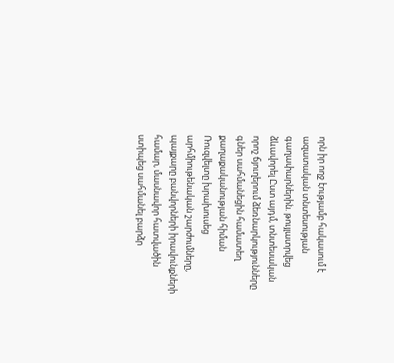որն իր ողջ էությամբ հակասում է ազատական տնտեսության գաղափարներին. թույլատրվեց ձևավորել Ըստ այդմ, տնտեսական որոշ ճյուղերում ձեռնարկությունները գներ սահմանեցին համատեղ քաղաքականության հիման Ռուզվելտը խրախուսեց արհմիութենական շարժումները, պայքարը բանվորների իրավունքների համար, մասնավոր հատվածին ստիպեց սահմանել բարձր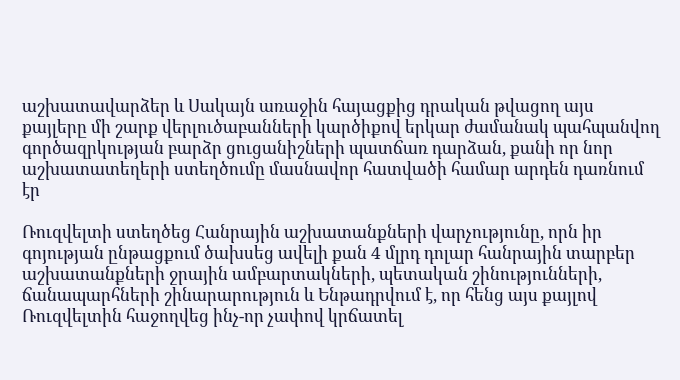աշխատավարձեր և Սակայն առաջին հայացքից դրական թվացող այս քայլերը մի շարք վերլուծաբանների կարծիքով երկար ժամանակ պահպանվող գործազրկության բարձր ցուցանիշների պատճառ դարձան, քանի որ նոր աշխատատեղերի ստեղծումը մասնավոր հատվածի համար արդեն դառնում էր

Ռուզվելտի ստեղծեց Հանրային աշխատանքների վարչությունը, որն իր գոյության ընթացքում ծախսեց ավելի քան 4 մլրդ դոլար հանրային տարբեր աշխատանքների ջրային ամբարտակների, պետական շինությունների, ճանապարհների շինարարություն և Ենթադրվում է, որ հենց այս քայլով Ռուզվելտին հաջողվեց ինչ-որ չափով կրճատել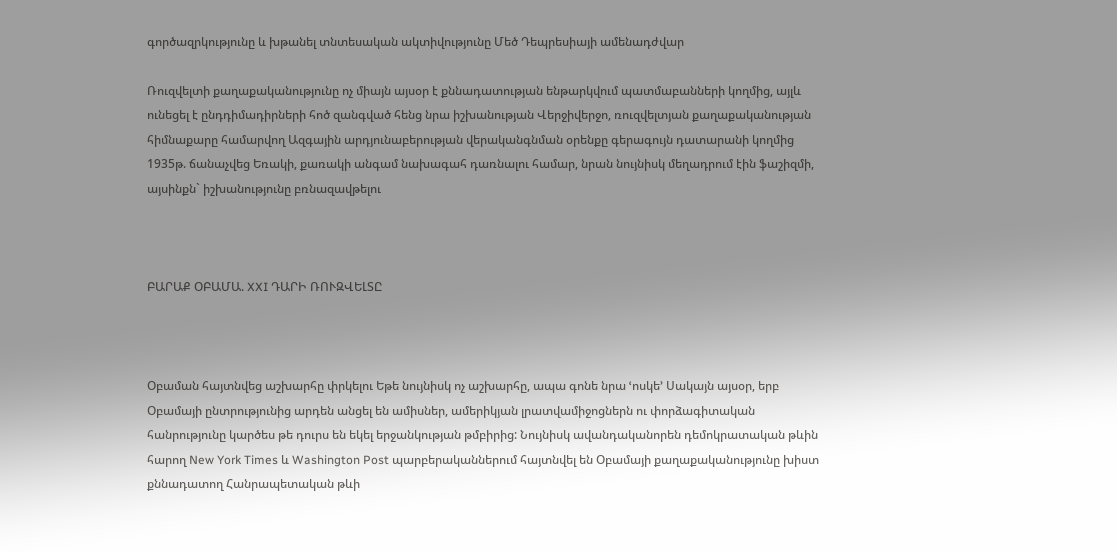գործազրկությունը և խթանել տնտեսական ակտիվությունը Մեծ Դեպրեսիայի ամենադժվար

Ռուզվելտի քաղաքականությունը ոչ միայն այսօր է քննադատության ենթարկվում պատմաբանների կողմից, այլև ունեցել է ընդդիմադիրների հոծ զանգված հենց նրա իշխանության Վերջիվերջո, ռուզվելտյան քաղաքականության հիմնաքարը համարվող Ազգային արդյունաբերության վերականգնման օրենքը գերագույն դատարանի կողմից 1935թ. ճանաչվեց Եռակի, քառակի անգամ նախագահ դառնալու համար, նրան նույնիսկ մեղադրում էին ֆաշիզմի, այսինքն` իշխանությունը բռնազավթելու



ԲԱՐԱՔ ՕԲԱՄԱ. XXI ԴԱՐԻ ՌՈՒԶՎԵԼՏԸ



Օբաման հայտնվեց աշխարհը փրկելու Եթե նույնիսկ ոչ աշխարհը, ապա գոնե նրա ՙոսկե՚ Սակայն այսօր, երբ Օբամայի ընտրությունից արդեն անցել են ամիսներ, ամերիկյան լրատվամիջոցներն ու փորձագիտական հանրությունը կարծես թե դուրս են եկել երջանկության թմբիրից: Նույնիսկ ավանդականորեն դեմոկրատական թևին հարող New York Times և Washington Post պարբերականներում հայտնվել են Օբամայի քաղաքականությունը խիստ քննադատող Հանրապետական թևի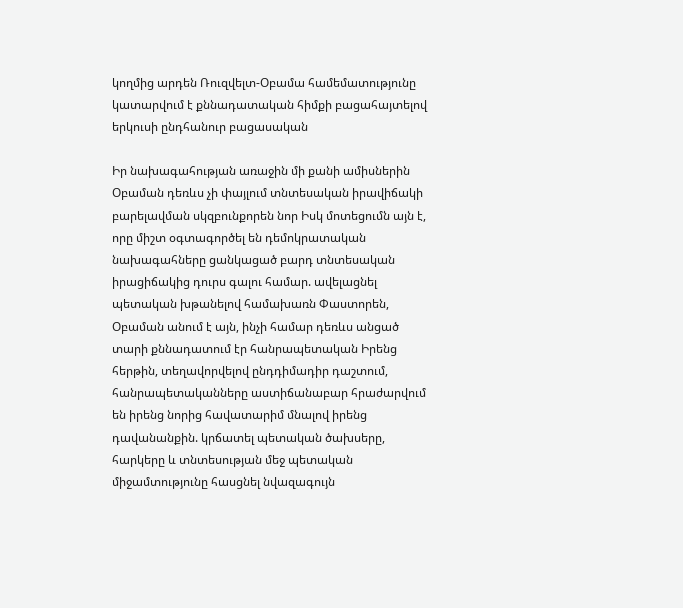կողմից արդեն Ռուզվելտ-Օբամա համեմատությունը կատարվում է քննադատական հիմքի բացահայտելով  երկուսի ընդհանուր բացասական

Իր նախագահության առաջին մի քանի ամիսներին Օբաման դեռևս չի փայլում տնտեսական իրավիճակի բարելավման սկզբունքորեն նոր Իսկ մոտեցումն այն է, որը միշտ օգտագործել են դեմոկրատական նախագահները ցանկացած բարդ տնտեսական իրացիճակից դուրս գալու համար. ավելացնել պետական խթանելով համախառն Փաստորեն, Օբաման անում է այն, ինչի համար դեռևս անցած տարի քննադատում էր հանրապետական Իրենց հերթին, տեղավորվելով ընդդիմադիր դաշտում, հանրապետականները աստիճանաբար հրաժարվում են իրենց նորից հավատարիմ մնալով իրենց դավանանքին. կրճատել պետական ծախսերը, հարկերը և տնտեսության մեջ պետական միջամտությունը հասցնել նվազագույն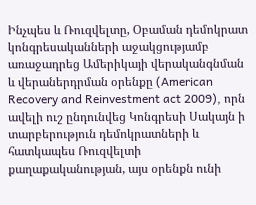Ինչպես և Ռուզվելտը, Օբաման դեմոկրատ կոնգրեսականների աջակցությամբ առաջադրեց Ամերիկայի վերականգնման և վերաներդրման օրենքը (American Recovery and Reinvestment act 2009), որն ավելի ուշ ընդունվեց Կոնգրեսի Սակայն ի տարբերություն դեմոկրատների և հատկապես Ռուզվելտի քաղաքականության, այս օրենքն ունի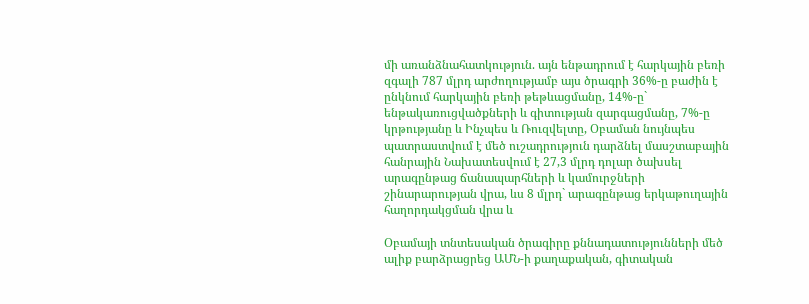մի առանձնահատկություն. այն ենթադրում է հարկային բեռի զգալի 787 մլրդ արժողությամբ այս ծրագրի 36%-ը բաժին է ընկնում հարկային բեռի թեթևացմանը, 14%-ը` ենթակառուցվածքների և գիտության զարգացմանը, 7%-ը կրթությանը և Ինչպես և Ռուզվելտը, Օբաման նույնպես պատրաստվում է մեծ ուշադրություն դարձնել մասշտաբային հանրային Նախատեսվում է 27,3 մլրդ դոլար ծախսել արագընթաց ճանապարհների և կամուրջների շինարարության վրա, ևս 8 մլրդ` արագընթաց երկաթուղային հաղորդակցման վրա և

Օբամայի տնտեսական ծրագիրը քննադատությունների մեծ ալիք բարձրացրեց ԱՄՆ-ի քաղաքական, գիտական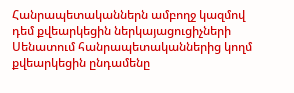Հանրապետականներն ամբողջ կազմով դեմ քվեարկեցին ներկայացուցիչների Սենատում հանրապետականներից կողմ քվեարկեցին ընդամենը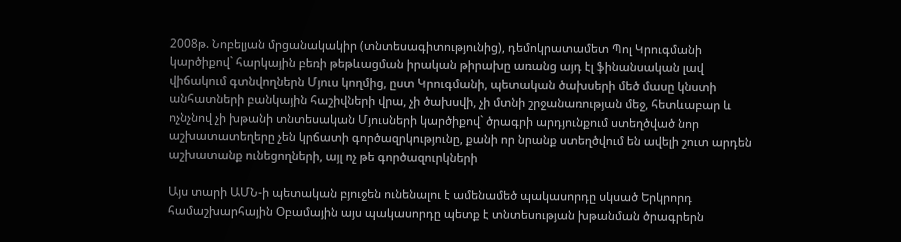2008թ. Նոբելյան մրցանակակիր (տնտեսագիտությունից), դեմոկրատամետ Պոլ Կրուգմանի կարծիքով` հարկային բեռի թեթևացման իրական թիրախը առանց այդ էլ ֆինանսական լավ վիճակում գտնվողներն Մյուս կողմից, ըստ Կրուգմանի, պետական ծախսերի մեծ մասը կնստի անհատների բանկային հաշիվների վրա, չի ծախսվի, չի մտնի շրջանառության մեջ, հետևաբար և ոչնչնով չի խթանի տնտեսական Մյուսների կարծիքով` ծրագրի արդյունքում ստեղծված նոր աշխատատեղերը չեն կրճատի գործազրկությունը, քանի որ նրանք ստեղծվում են ավելի շուտ արդեն աշխատանք ունեցողների, այլ ոչ թե գործազուրկների

Այս տարի ԱՄՆ-ի պետական բյուջեն ունենալու է ամենամեծ պակասորդը սկսած Երկրորդ համաշխարհային Օբամային այս պակասորդը պետք է տնտեսության խթանման ծրագրերն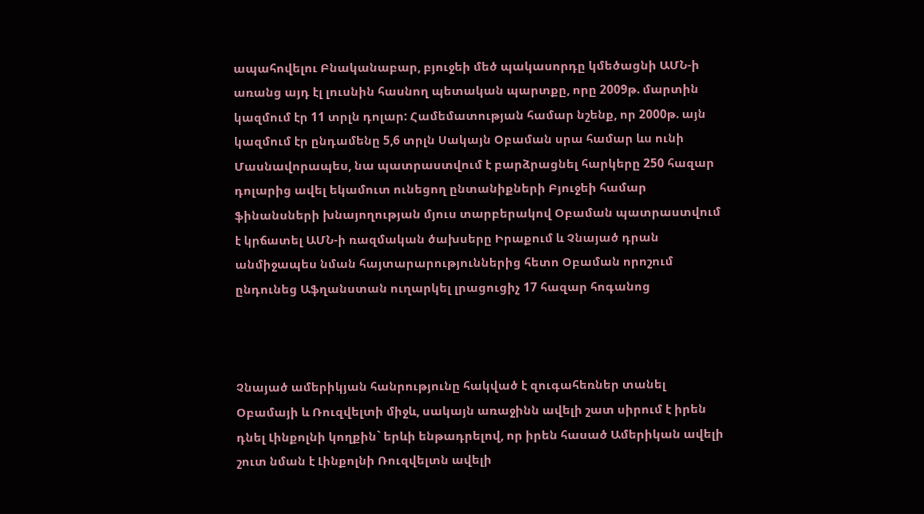ապահովելու Բնականաբար, բյուջեի մեծ պակասորդը կմեծացնի ԱՄՆ-ի առանց այդ էլ լուսնին հասնող պետական պարտքը, որը 2009թ. մարտին կազմում էր 11 տրլն դոլար: Համեմատության համար նշենք, որ 2000թ. այն կազմում էր ընդամենը 5,6 տրլն Սակայն Օբաման սրա համար ևս ունի Մասնավորապես, նա պատրաստվում է բարձրացնել հարկերը 250 հազար դոլարից ավել եկամուտ ունեցող ընտանիքների Բյուջեի համար ֆինանսների խնայողության մյուս տարբերակով Օբաման պատրաստվում է կրճատել ԱՄՆ-ի ռազմական ծախսերը Իրաքում և Չնայած դրան անմիջապես նման հայտարարություններից հետո Օբաման որոշում ընդունեց Աֆղանստան ուղարկել լրացուցիչ 17 հազար հոգանոց



Չնայած ամերիկյան հանրությունը հակված է զուգահեռներ տանել Օբամայի և Ռուզվելտի միջև, սակայն առաջինն ավելի շատ սիրում է իրեն դնել Լինքոլնի կողքին` երևի ենթադրելով, որ իրեն հասած Ամերիկան ավելի շուտ նման է Լինքոլնի Ռուզվելտն ավելի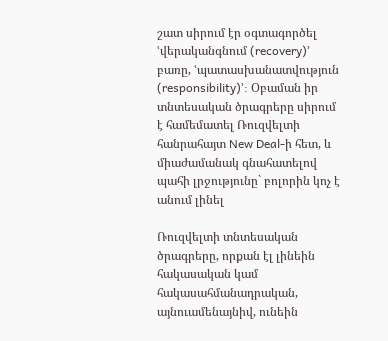շատ սիրում էր օգտագործել ՙվերականգնում (recovery)՚ բառը, ՙպատասխանատվություն (responsibility)՚: Օբաման իր տնտեսական ծրագրերը սիրում է համեմատել Ռուզվելտի հանրահայտ New Deal-ի հետ, և միաժամանակ գնահատելով պահի լրջությունը` բոլորին կոչ է անում լինել

Ռուզվելտի տնտեսական ծրագրերը, որքան էլ լինեին հակասական կամ հակասահմանադրական, այնուամենայնիվ, ունեին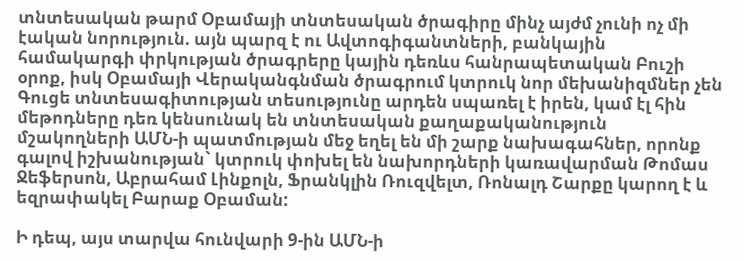տնտեսական թարմ Օբամայի տնտեսական ծրագիրը մինչ այժմ չունի ոչ մի էական նորություն. այն պարզ է ու Ավտոգիգանտների, բանկային համակարգի փրկության ծրագրերը կային դեռևս հանրապետական Բուշի օրոք, իսկ Օբամայի Վերականգնման ծրագրում կտրուկ նոր մեխանիզմներ չեն Գուցե տնտեսագիտության տեսությունը արդեն սպառել է իրեն, կամ էլ հին մեթոդները դեռ կենսունակ են տնտեսական քաղաքականություն մշակողների ԱՄՆ-ի պատմության մեջ եղել են մի շարք նախագահներ, որոնք գալով իշխանության` կտրուկ փոխել են նախորդների կառավարման Թոմաս Ջեֆերսոն, Աբրահամ Լինքոլն, Ֆրանկլին Ռուզվելտ, Ռոնալդ Շարքը կարող է և եզրափակել Բարաք Օբաման:

Ի դեպ, այս տարվա հունվարի 9-ին ԱՄՆ-ի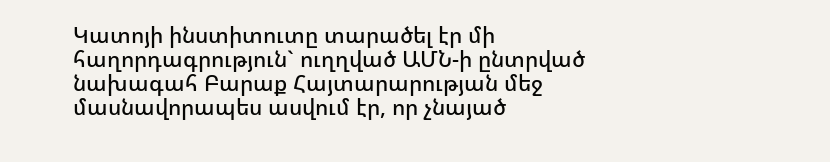Կատոյի ինստիտուտը տարածել էր մի հաղորդագրություն` ուղղված ԱՄՆ-ի ընտրված նախագահ Բարաք Հայտարարության մեջ մասնավորապես ասվում էր, որ չնայած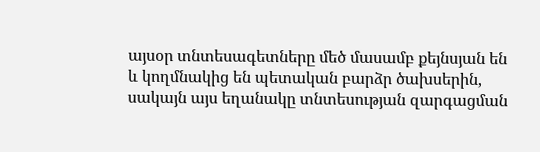այսօր տնտեսագետները մեծ մասամբ քեյնսյան են և կողմնակից են պետական բարձր ծախսերին, սակայն այս եղանակը տնտեսության զարգացման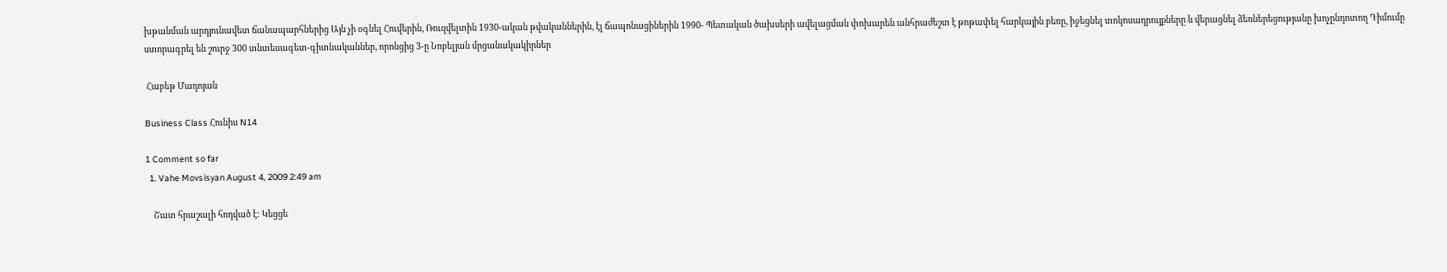խթանման արդյունավետ ճանապարհներից Այն չի օգնել Հուվերին, Ռուզվելտին 1930-ական թվականներին, էլ ճապոնացիներին 1990- Պետական ծախսերի ավելացման փոխարեն անհրաժեշտ է թոթափել հարկային բեռը, իջեցնել տոկոսադրույքները և վերացնել ձեռներեցությանը խոչընդոտող Դիմումը ստորագրել են շուրջ 300 տնտեսագետ-գիտնականներ, որոնցից 3-ը Նոբելյան մրցանակակիրներ

 Հաբեթ Մադոյան

Business Class Հունիս N14

1 Comment so far
  1. Vahe Movsisyan August 4, 2009 2:49 am

    Շատ հրաշալի հոդված է: Կեցցե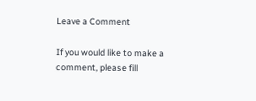Leave a Comment

If you would like to make a comment, please fill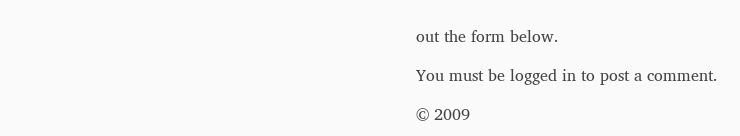out the form below.

You must be logged in to post a comment.

© 2009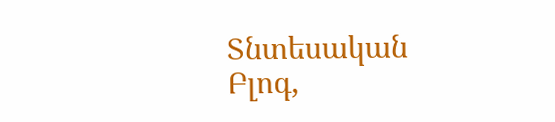Տնտեսական Բլոգ,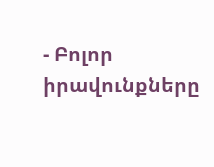- Բոլոր իրավունքները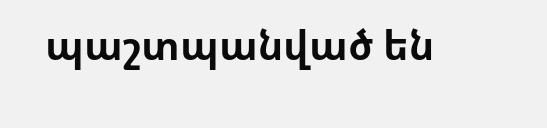պաշտպանված են